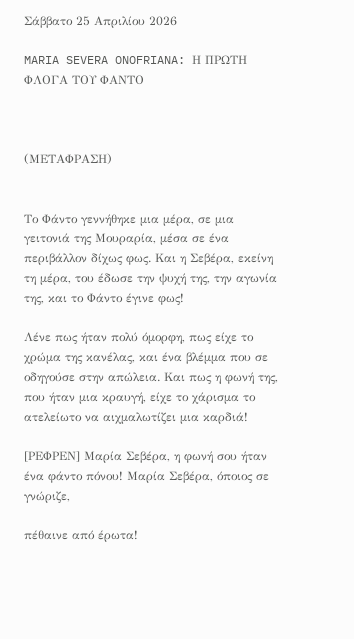Σάββατο 25 Απριλίου 2026

MARIA SEVERA ONOFRIANA: Η ΠΡΩΤΗ ΦΛΟΓΑ ΤΟΥ ΦΑΝΤΟ



(ΜΕΤΑΦΡΑΣΗ)


Το Φάντο γεννήθηκε μια μέρα, σε μια γειτονιά της Μουραρία, μέσα σε ένα περιβάλλον δίχως φως. Και η Σεβέρα, εκείνη τη μέρα, του έδωσε την ψυχή της, την αγωνία της, και το Φάντο έγινε φως!

Λένε πως ήταν πολύ όμορφη, πως είχε το χρώμα της κανέλας, και ένα βλέμμα που σε οδηγούσε στην απώλεια. Και πως η φωνή της, που ήταν μια κραυγή, είχε το χάρισμα το ατελείωτο να αιχμαλωτίζει μια καρδιά!

[ΡΕΦΡΕΝ] Μαρία Σεβέρα, η φωνή σου ήταν ένα φάντο πόνου! Μαρία Σεβέρα, όποιος σε γνώριζε,

πέθαινε από έρωτα!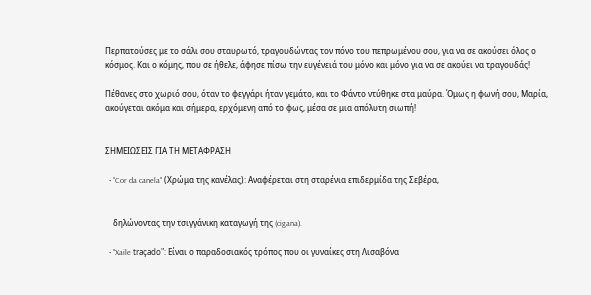Περπατούσες με το σάλι σου σταυρωτό, τραγουδώντας τον πόνο του πεπρωμένου σου, για να σε ακούσει όλος ο κόσμος. Και ο κόμης, που σε ήθελε, άφησε πίσω την ευγένειά του μόνο και μόνο για να σε ακούει να τραγουδάς!

Πέθανες στο χωριό σου, όταν το φεγγάρι ήταν γεμάτο, και το Φάντο ντύθηκε στα μαύρα. Όμως η φωνή σου, Μαρία, ακούγεται ακόμα και σήμερα, ερχόμενη από το φως, μέσα σε μια απόλυτη σιωπή!


ΣΗΜΕΙΩΣΕΙΣ ΓΙΑ ΤΗ ΜΕΤΑΦΡΑΣΗ

  • "Cor da canela" (Χρώμα της κανέλας): Αναφέρεται στη σταρένια επιδερμίδα της Σεβέρα,


    δηλώνοντας την τσιγγάνικη καταγωγή της (cigana).

  • "Xaile traçado": Είναι ο παραδοσιακός τρόπος που οι γυναίκες στη Λισαβόνα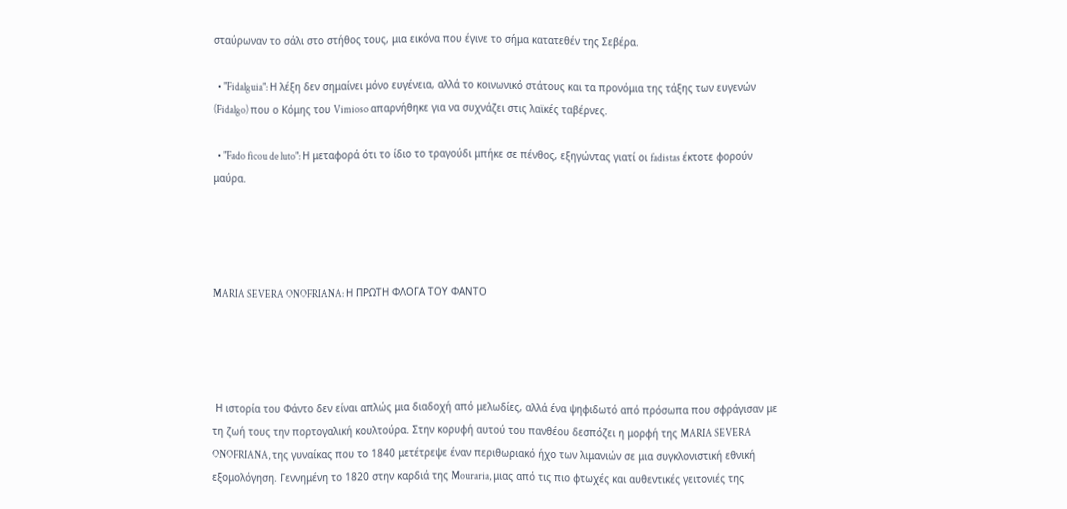σταύρωναν το σάλι στο στήθος τους, μια εικόνα που έγινε το σήμα κατατεθέν της Σεβέρα.

  • "Fidalguia": Η λέξη δεν σημαίνει μόνο ευγένεια, αλλά το κοινωνικό στάτους και τα προνόμια της τάξης των ευγενών (Fidalgo) που ο Κόμης του Vimioso απαρνήθηκε για να συχνάζει στις λαϊκές ταβέρνες.

  • "Fado ficou de luto": Η μεταφορά ότι το ίδιο το τραγούδι μπήκε σε πένθος, εξηγώντας γιατί οι fadistas έκτοτε φορούν μαύρα.




MARIA SEVERA ONOFRIANA: Η ΠΡΩΤΗ ΦΛΟΓΑ ΤΟΥ ΦΑΝΤΟ




 Η ιστορία του Φάντο δεν είναι απλώς μια διαδοχή από μελωδίες, αλλά ένα ψηφιδωτό από πρόσωπα που σφράγισαν με τη ζωή τους την πορτογαλική κουλτούρα. Στην κορυφή αυτού του πανθέου δεσπόζει η μορφή της MARIA SEVERA ONOFRIANA, της γυναίκας που το 1840 μετέτρεψε έναν περιθωριακό ήχο των λιμανιών σε μια συγκλονιστική εθνική εξομολόγηση. Γεννημένη το 1820 στην καρδιά της Mouraria, μιας από τις πιο φτωχές και αυθεντικές γειτονιές της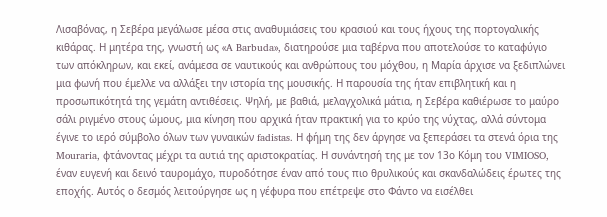Λισαβόνας, η Σεβέρα μεγάλωσε μέσα στις αναθυμιάσεις του κρασιού και τους ήχους της πορτογαλικής κιθάρας. Η μητέρα της, γνωστή ως «A Barbuda», διατηρούσε μια ταβέρνα που αποτελούσε το καταφύγιο των απόκληρων, και εκεί, ανάμεσα σε ναυτικούς και ανθρώπους του μόχθου, η Μαρία άρχισε να ξεδιπλώνει μια φωνή που έμελλε να αλλάξει την ιστορία της μουσικής. Η παρουσία της ήταν επιβλητική και η προσωπικότητά της γεμάτη αντιθέσεις. Ψηλή, με βαθιά, μελαγχολικά μάτια, η Σεβέρα καθιέρωσε το μαύρο σάλι ριγμένο στους ώμους, μια κίνηση που αρχικά ήταν πρακτική για το κρύο της νύχτας, αλλά σύντομα έγινε το ιερό σύμβολο όλων των γυναικών fadistas. Η φήμη της δεν άργησε να ξεπεράσει τα στενά όρια της Mouraria, φτάνοντας μέχρι τα αυτιά της αριστοκρατίας. Η συνάντησή της με τον 13ο Κόμη του VIMIOSO, έναν ευγενή και δεινό ταυρομάχο, πυροδότησε έναν από τους πιο θρυλικούς και σκανδαλώδεις έρωτες της εποχής. Αυτός ο δεσμός λειτούργησε ως η γέφυρα που επέτρεψε στο Φάντο να εισέλθει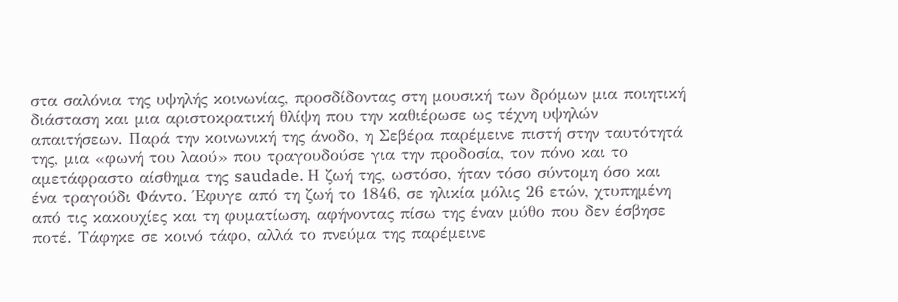στα σαλόνια της υψηλής κοινωνίας, προσδίδοντας στη μουσική των δρόμων μια ποιητική διάσταση και μια αριστοκρατική θλίψη που την καθιέρωσε ως τέχνη υψηλών απαιτήσεων. Παρά την κοινωνική της άνοδο, η Σεβέρα παρέμεινε πιστή στην ταυτότητά της, μια «φωνή του λαού» που τραγουδούσε για την προδοσία, τον πόνο και το αμετάφραστο αίσθημα της saudade. Η ζωή της, ωστόσο, ήταν τόσο σύντομη όσο και ένα τραγούδι Φάντο. Έφυγε από τη ζωή το 1846, σε ηλικία μόλις 26 ετών, χτυπημένη από τις κακουχίες και τη φυματίωση, αφήνοντας πίσω της έναν μύθο που δεν έσβησε ποτέ. Τάφηκε σε κοινό τάφο, αλλά το πνεύμα της παρέμεινε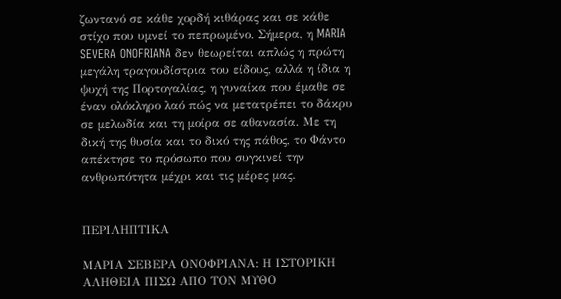ζωντανό σε κάθε χορδή κιθάρας και σε κάθε στίχο που υμνεί το πεπρωμένο. Σήμερα, η MARIA SEVERA ONOFRIANA δεν θεωρείται απλώς η πρώτη μεγάλη τραγουδίστρια του είδους, αλλά η ίδια η ψυχή της Πορτογαλίας, η γυναίκα που έμαθε σε έναν ολόκληρο λαό πώς να μετατρέπει το δάκρυ σε μελωδία και τη μοίρα σε αθανασία. Με τη δική της θυσία και το δικό της πάθος, το Φάντο απέκτησε το πρόσωπο που συγκινεί την ανθρωπότητα μέχρι και τις μέρες μας.


ΠΕΡΙΛΗΠΤΙΚΑ

ΜΑΡΙΑ ΣΕΒΕΡΑ ΟΝΟΦΡΙΑΝΑ: Η ΙΣΤΟΡΙΚΗ ΑΛΗΘΕΙΑ ΠΙΣΩ ΑΠΟ ΤΟΝ ΜΥΘΟ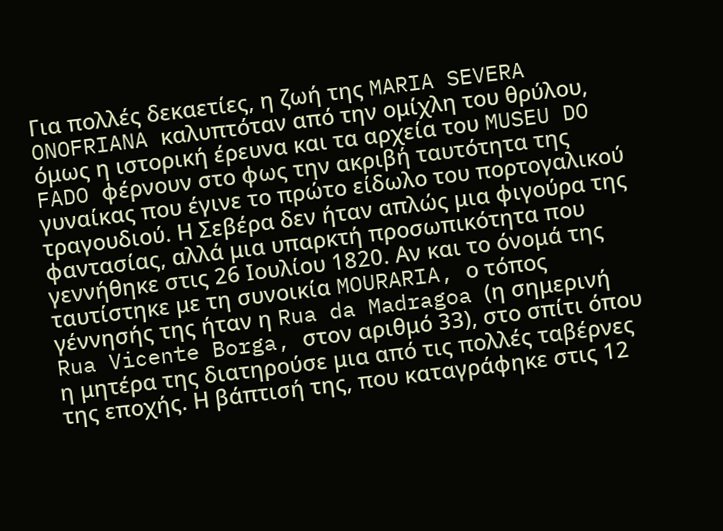Για πολλές δεκαετίες, η ζωή της MARIA SEVERA ONOFRIANA καλυπτόταν από την ομίχλη του θρύλου, όμως η ιστορική έρευνα και τα αρχεία του MUSEU DO FADO φέρνουν στο φως την ακριβή ταυτότητα της γυναίκας που έγινε το πρώτο είδωλο του πορτογαλικού τραγουδιού. Η Σεβέρα δεν ήταν απλώς μια φιγούρα της φαντασίας, αλλά μια υπαρκτή προσωπικότητα που γεννήθηκε στις 26 Ιουλίου 1820. Αν και το όνομά της ταυτίστηκε με τη συνοικία MOURARIA, ο τόπος γέννησής της ήταν η Rua da Madragoa (η σημερινή Rua Vicente Borga, στον αριθμό 33), στο σπίτι όπου η μητέρα της διατηρούσε μια από τις πολλές ταβέρνες της εποχής. Η βάπτισή της, που καταγράφηκε στις 12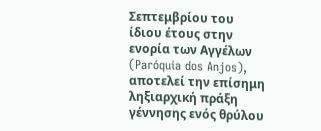Σεπτεμβρίου του ίδιου έτους στην ενορία των Αγγέλων (Paróquia dos Anjos), αποτελεί την επίσημη ληξιαρχική πράξη γέννησης ενός θρύλου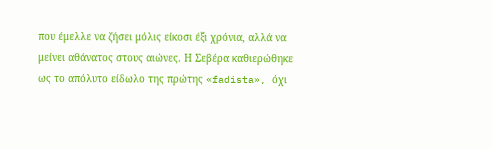που έμελλε να ζήσει μόλις είκοσι έξι χρόνια, αλλά να μείνει αθάνατος στους αιώνες. Η Σεβέρα καθιερώθηκε ως το απόλυτο είδωλο της πρώτης «fadista», όχι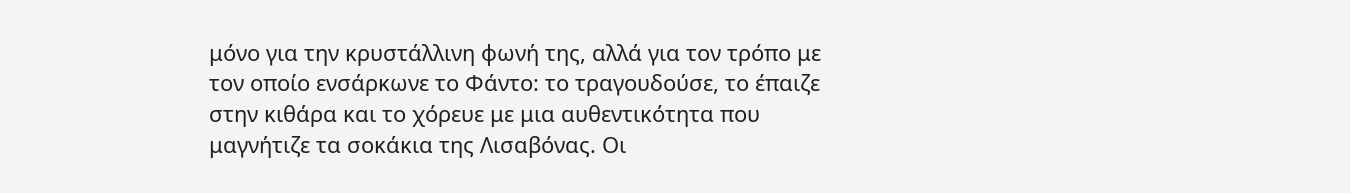μόνο για την κρυστάλλινη φωνή της, αλλά για τον τρόπο με τον οποίο ενσάρκωνε το Φάντο: το τραγουδούσε, το έπαιζε στην κιθάρα και το χόρευε με μια αυθεντικότητα που μαγνήτιζε τα σοκάκια της Λισαβόνας. Οι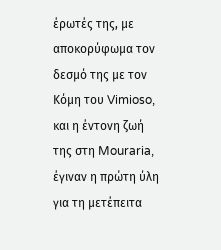έρωτές της, με αποκορύφωμα τον δεσμό της με τον Κόμη του Vimioso, και η έντονη ζωή της στη Mouraria, έγιναν η πρώτη ύλη για τη μετέπειτα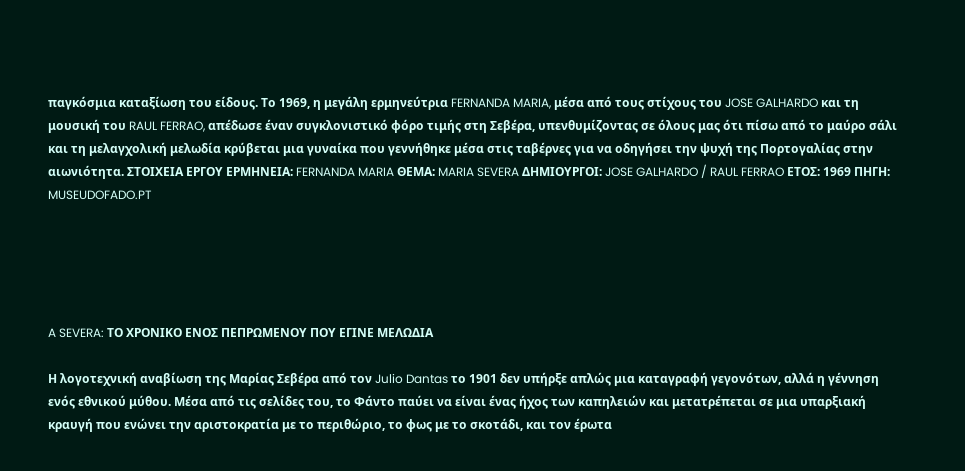παγκόσμια καταξίωση του είδους. Το 1969, η μεγάλη ερμηνεύτρια FERNANDA MARIA, μέσα από τους στίχους του JOSE GALHARDO και τη μουσική του RAUL FERRAO, απέδωσε έναν συγκλονιστικό φόρο τιμής στη Σεβέρα, υπενθυμίζοντας σε όλους μας ότι πίσω από το μαύρο σάλι και τη μελαγχολική μελωδία κρύβεται μια γυναίκα που γεννήθηκε μέσα στις ταβέρνες για να οδηγήσει την ψυχή της Πορτογαλίας στην αιωνιότητα. ΣΤΟΙΧΕΙΑ ΕΡΓΟΥ ΕΡΜΗΝΕΙΑ: FERNANDA MARIA ΘΕΜΑ: MARIA SEVERA ΔΗΜΙΟΥΡΓΟΙ: JOSE GALHARDO / RAUL FERRAO ΕΤΟΣ: 1969 ΠΗΓΗ: MUSEUDOFADO.PT





A SEVERA: ΤΟ ΧΡΟΝΙΚΟ ΕΝΟΣ ΠΕΠΡΩΜΕΝΟΥ ΠΟΥ ΕΓΙΝΕ ΜΕΛΩΔΙΑ

Η λογοτεχνική αναβίωση της Μαρίας Σεβέρα από τον Julio Dantas το 1901 δεν υπήρξε απλώς μια καταγραφή γεγονότων, αλλά η γέννηση ενός εθνικού μύθου. Μέσα από τις σελίδες του, το Φάντο παύει να είναι ένας ήχος των καπηλειών και μετατρέπεται σε μια υπαρξιακή κραυγή που ενώνει την αριστοκρατία με το περιθώριο, το φως με το σκοτάδι, και τον έρωτα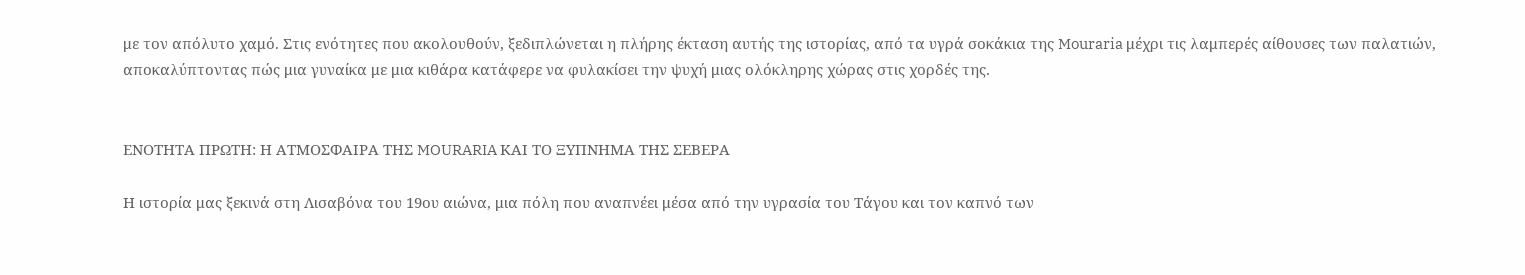με τον απόλυτο χαμό. Στις ενότητες που ακολουθούν, ξεδιπλώνεται η πλήρης έκταση αυτής της ιστορίας, από τα υγρά σοκάκια της Mouraria μέχρι τις λαμπερές αίθουσες των παλατιών, αποκαλύπτοντας πώς μια γυναίκα με μια κιθάρα κατάφερε να φυλακίσει την ψυχή μιας ολόκληρης χώρας στις χορδές της.


ΕΝΟΤΗΤΑ ΠΡΩΤΗ: Η ΑΤΜΟΣΦΑΙΡΑ ΤΗΣ MOURARIA ΚΑΙ ΤΟ ΞΥΠΝΗΜΑ ΤΗΣ ΣΕΒΕΡΑ

Η ιστορία μας ξεκινά στη Λισαβόνα του 19ου αιώνα, μια πόλη που αναπνέει μέσα από την υγρασία του Τάγου και τον καπνό των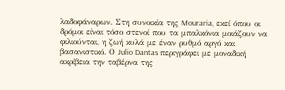λαδοφάναρων. Στη συνοικία της Mouraria, εκεί όπου οι δρόμοι είναι τόσο στενοί που τα μπαλκόνια μοιάζουν να φιλιούνται, η ζωή κυλά με έναν ρυθμό αργό και βασανιστικό. Ο Julio Dantas περιγράφει με μοναδική ακρίβεια την ταβέρνα της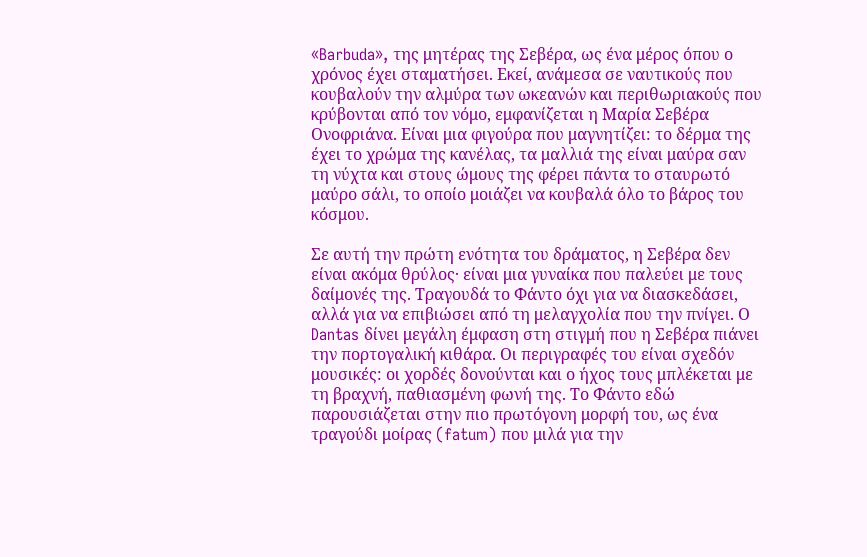«Barbuda», της μητέρας της Σεβέρα, ως ένα μέρος όπου ο χρόνος έχει σταματήσει. Εκεί, ανάμεσα σε ναυτικούς που κουβαλούν την αλμύρα των ωκεανών και περιθωριακούς που κρύβονται από τον νόμο, εμφανίζεται η Μαρία Σεβέρα Ονοφριάνα. Είναι μια φιγούρα που μαγνητίζει: το δέρμα της έχει το χρώμα της κανέλας, τα μαλλιά της είναι μαύρα σαν τη νύχτα και στους ώμους της φέρει πάντα το σταυρωτό μαύρο σάλι, το οποίο μοιάζει να κουβαλά όλο το βάρος του κόσμου.

Σε αυτή την πρώτη ενότητα του δράματος, η Σεβέρα δεν είναι ακόμα θρύλος· είναι μια γυναίκα που παλεύει με τους δαίμονές της. Τραγουδά το Φάντο όχι για να διασκεδάσει, αλλά για να επιβιώσει από τη μελαγχολία που την πνίγει. Ο Dantas δίνει μεγάλη έμφαση στη στιγμή που η Σεβέρα πιάνει την πορτογαλική κιθάρα. Οι περιγραφές του είναι σχεδόν μουσικές: οι χορδές δονούνται και ο ήχος τους μπλέκεται με τη βραχνή, παθιασμένη φωνή της. Το Φάντο εδώ παρουσιάζεται στην πιο πρωτόγονη μορφή του, ως ένα τραγούδι μοίρας (fatum) που μιλά για την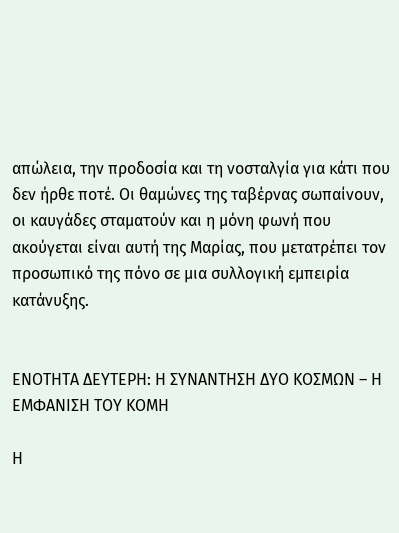απώλεια, την προδοσία και τη νοσταλγία για κάτι που δεν ήρθε ποτέ. Οι θαμώνες της ταβέρνας σωπαίνουν, οι καυγάδες σταματούν και η μόνη φωνή που ακούγεται είναι αυτή της Μαρίας, που μετατρέπει τον προσωπικό της πόνο σε μια συλλογική εμπειρία κατάνυξης.


ΕΝΟΤΗΤΑ ΔΕΥΤΕΡΗ: Η ΣΥΝΑΝΤΗΣΗ ΔΥΟ ΚΟΣΜΩΝ – Η ΕΜΦΑΝΙΣΗ ΤΟΥ ΚΟΜΗ

Η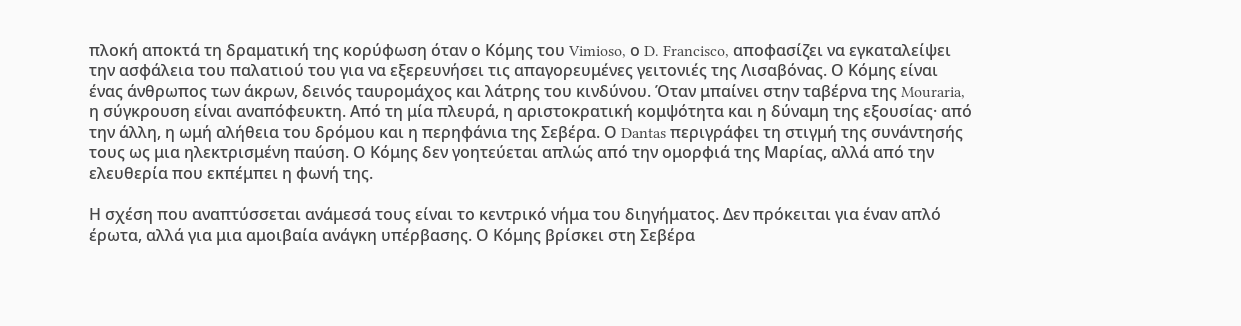πλοκή αποκτά τη δραματική της κορύφωση όταν ο Κόμης του Vimioso, ο D. Francisco, αποφασίζει να εγκαταλείψει την ασφάλεια του παλατιού του για να εξερευνήσει τις απαγορευμένες γειτονιές της Λισαβόνας. Ο Κόμης είναι ένας άνθρωπος των άκρων, δεινός ταυρομάχος και λάτρης του κινδύνου. Όταν μπαίνει στην ταβέρνα της Mouraria, η σύγκρουση είναι αναπόφευκτη. Από τη μία πλευρά, η αριστοκρατική κομψότητα και η δύναμη της εξουσίας· από την άλλη, η ωμή αλήθεια του δρόμου και η περηφάνια της Σεβέρα. Ο Dantas περιγράφει τη στιγμή της συνάντησής τους ως μια ηλεκτρισμένη παύση. Ο Κόμης δεν γοητεύεται απλώς από την ομορφιά της Μαρίας, αλλά από την ελευθερία που εκπέμπει η φωνή της.

Η σχέση που αναπτύσσεται ανάμεσά τους είναι το κεντρικό νήμα του διηγήματος. Δεν πρόκειται για έναν απλό έρωτα, αλλά για μια αμοιβαία ανάγκη υπέρβασης. Ο Κόμης βρίσκει στη Σεβέρα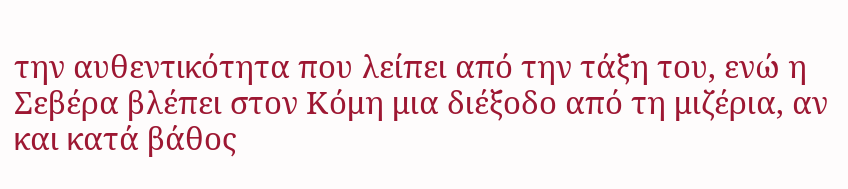την αυθεντικότητα που λείπει από την τάξη του, ενώ η Σεβέρα βλέπει στον Κόμη μια διέξοδο από τη μιζέρια, αν και κατά βάθος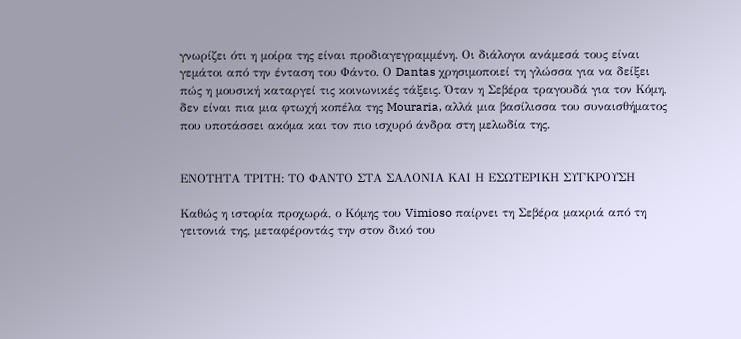γνωρίζει ότι η μοίρα της είναι προδιαγεγραμμένη. Οι διάλογοι ανάμεσά τους είναι γεμάτοι από την ένταση του Φάντο. Ο Dantas χρησιμοποιεί τη γλώσσα για να δείξει πώς η μουσική καταργεί τις κοινωνικές τάξεις. Όταν η Σεβέρα τραγουδά για τον Κόμη, δεν είναι πια μια φτωχή κοπέλα της Mouraria, αλλά μια βασίλισσα του συναισθήματος που υποτάσσει ακόμα και τον πιο ισχυρό άνδρα στη μελωδία της.


ΕΝΟΤΗΤΑ ΤΡΙΤΗ: ΤΟ ΦΑΝΤΟ ΣΤΑ ΣΑΛΟΝΙΑ ΚΑΙ Η ΕΣΩΤΕΡΙΚΗ ΣΥΓΚΡΟΥΣΗ

Καθώς η ιστορία προχωρά, ο Κόμης του Vimioso παίρνει τη Σεβέρα μακριά από τη γειτονιά της, μεταφέροντάς την στον δικό του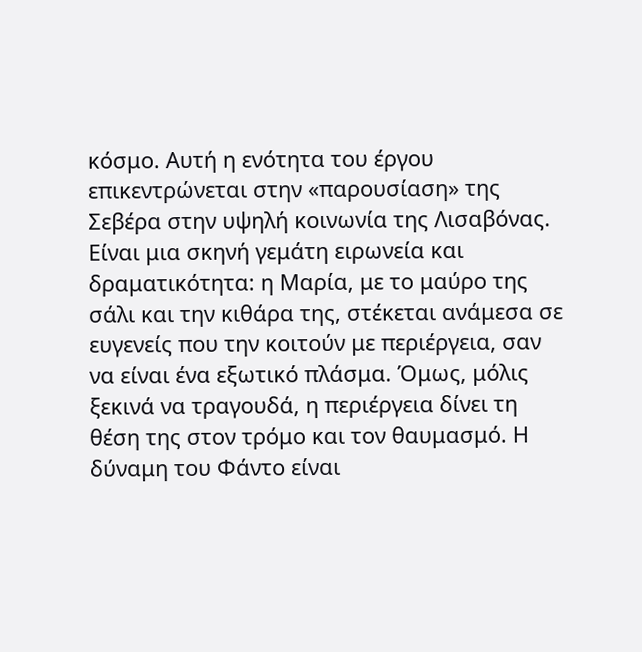κόσμο. Αυτή η ενότητα του έργου επικεντρώνεται στην «παρουσίαση» της Σεβέρα στην υψηλή κοινωνία της Λισαβόνας. Είναι μια σκηνή γεμάτη ειρωνεία και δραματικότητα: η Μαρία, με το μαύρο της σάλι και την κιθάρα της, στέκεται ανάμεσα σε ευγενείς που την κοιτούν με περιέργεια, σαν να είναι ένα εξωτικό πλάσμα. Όμως, μόλις ξεκινά να τραγουδά, η περιέργεια δίνει τη θέση της στον τρόμο και τον θαυμασμό. Η δύναμη του Φάντο είναι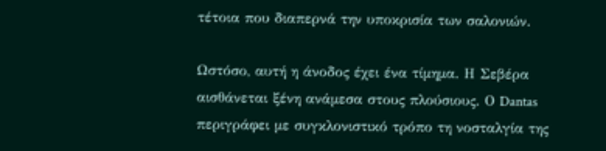τέτοια που διαπερνά την υποκρισία των σαλονιών.

Ωστόσο, αυτή η άνοδος έχει ένα τίμημα. Η Σεβέρα αισθάνεται ξένη ανάμεσα στους πλούσιους. Ο Dantas περιγράφει με συγκλονιστικό τρόπο τη νοσταλγία της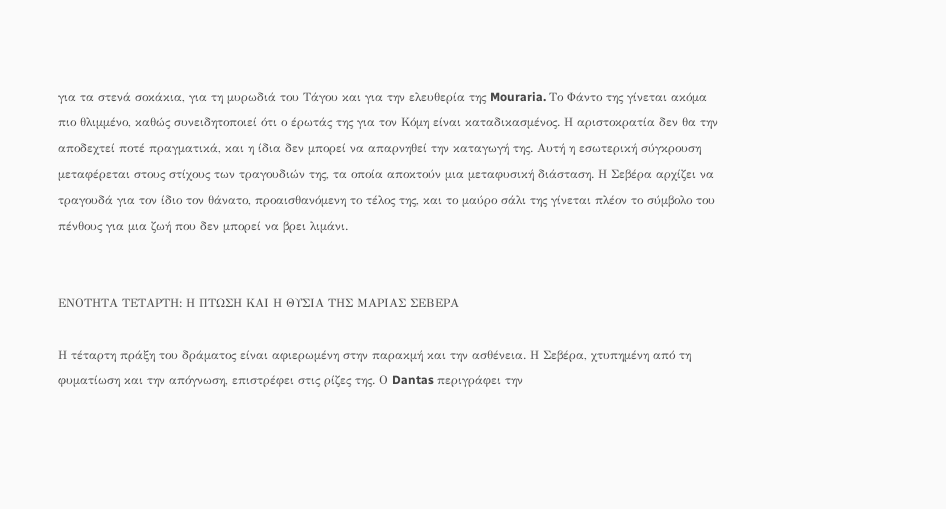για τα στενά σοκάκια, για τη μυρωδιά του Τάγου και για την ελευθερία της Mouraria. Το Φάντο της γίνεται ακόμα πιο θλιμμένο, καθώς συνειδητοποιεί ότι ο έρωτάς της για τον Κόμη είναι καταδικασμένος. Η αριστοκρατία δεν θα την αποδεχτεί ποτέ πραγματικά, και η ίδια δεν μπορεί να απαρνηθεί την καταγωγή της. Αυτή η εσωτερική σύγκρουση μεταφέρεται στους στίχους των τραγουδιών της, τα οποία αποκτούν μια μεταφυσική διάσταση. Η Σεβέρα αρχίζει να τραγουδά για τον ίδιο τον θάνατο, προαισθανόμενη το τέλος της, και το μαύρο σάλι της γίνεται πλέον το σύμβολο του πένθους για μια ζωή που δεν μπορεί να βρει λιμάνι.


ΕΝΟΤΗΤΑ ΤΕΤΑΡΤΗ: Η ΠΤΩΣΗ ΚΑΙ Η ΘΥΣΙΑ ΤΗΣ ΜΑΡΙΑΣ ΣΕΒΕΡΑ

Η τέταρτη πράξη του δράματος είναι αφιερωμένη στην παρακμή και την ασθένεια. Η Σεβέρα, χτυπημένη από τη φυματίωση και την απόγνωση, επιστρέφει στις ρίζες της. Ο Dantas περιγράφει την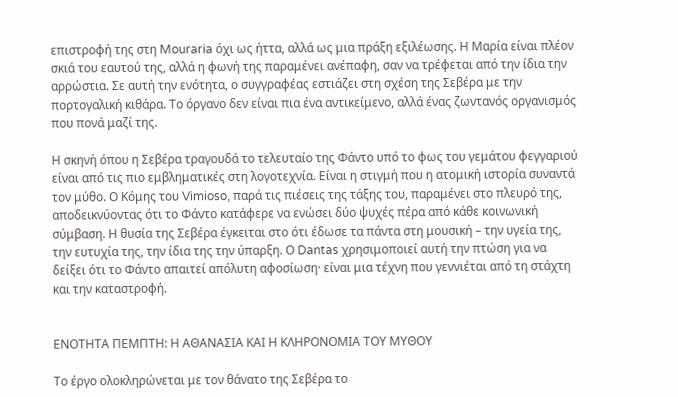επιστροφή της στη Mouraria όχι ως ήττα, αλλά ως μια πράξη εξιλέωσης. Η Μαρία είναι πλέον σκιά του εαυτού της, αλλά η φωνή της παραμένει ανέπαφη, σαν να τρέφεται από την ίδια την αρρώστια. Σε αυτή την ενότητα, ο συγγραφέας εστιάζει στη σχέση της Σεβέρα με την πορτογαλική κιθάρα. Το όργανο δεν είναι πια ένα αντικείμενο, αλλά ένας ζωντανός οργανισμός που πονά μαζί της.

Η σκηνή όπου η Σεβέρα τραγουδά το τελευταίο της Φάντο υπό το φως του γεμάτου φεγγαριού είναι από τις πιο εμβληματικές στη λογοτεχνία. Είναι η στιγμή που η ατομική ιστορία συναντά τον μύθο. Ο Κόμης του Vimioso, παρά τις πιέσεις της τάξης του, παραμένει στο πλευρό της, αποδεικνύοντας ότι το Φάντο κατάφερε να ενώσει δύο ψυχές πέρα από κάθε κοινωνική σύμβαση. Η θυσία της Σεβέρα έγκειται στο ότι έδωσε τα πάντα στη μουσική – την υγεία της, την ευτυχία της, την ίδια της την ύπαρξη. Ο Dantas χρησιμοποιεί αυτή την πτώση για να δείξει ότι το Φάντο απαιτεί απόλυτη αφοσίωση· είναι μια τέχνη που γεννιέται από τη στάχτη και την καταστροφή.


ΕΝΟΤΗΤΑ ΠΕΜΠΤΗ: Η ΑΘΑΝΑΣΙΑ ΚΑΙ Η ΚΛΗΡΟΝΟΜΙΑ ΤΟΥ ΜΥΘΟΥ

Το έργο ολοκληρώνεται με τον θάνατο της Σεβέρα το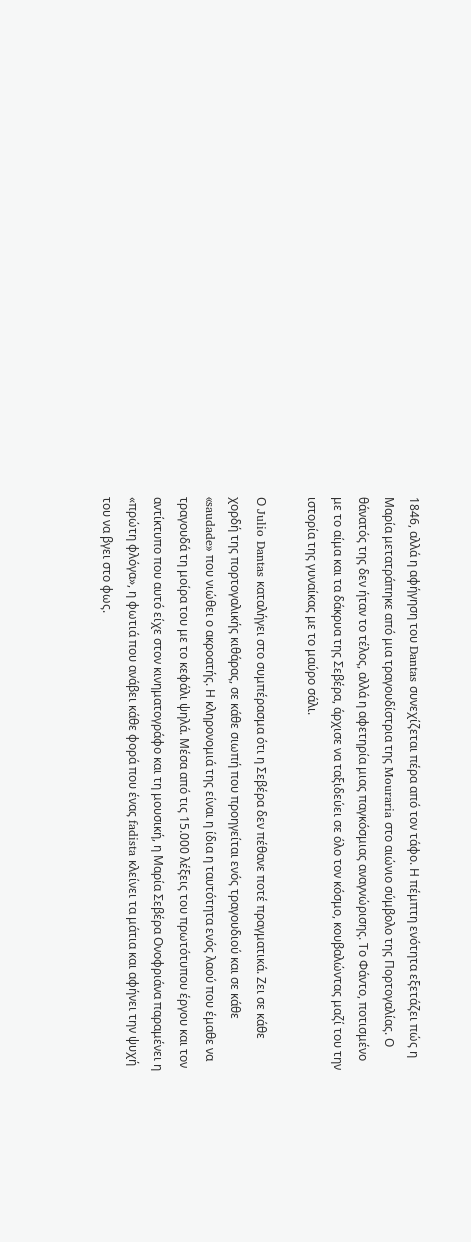1846, αλλά η αφήγηση του Dantas συνεχίζεται πέρα από τον τάφο. Η πέμπτη ενότητα εξετάζει πώς η Μαρία μετατράπηκε από μια τραγουδίστρια της Mouraria στο αιώνιο σύμβολο της Πορτογαλίας. Ο θάνατός της δεν ήταν το τέλος, αλλά η αφετηρία μιας παγκόσμιας αναγνώρισης. Το Φάντο, ποτισμένο με το αίμα και τα δάκρυα της Σεβέρα, άρχισε να ταξιδεύει σε όλο τον κόσμο, κουβαλώντας μαζί του την ιστορία της γυναίκας με το μαύρο σάλι.

Ο Julio Dantas καταλήγει στο συμπέρασμα ότι η Σεβέρα δεν πέθανε ποτέ πραγματικά. Ζει σε κάθε χορδή της πορτογαλικής κιθάρας, σε κάθε σιωπή που προηγείται ενός τραγουδιού και σε κάθε «saudade» που νιώθει ο ακροατής. Η κληρονομιά της είναι η ίδια η ταυτότητα ενός λαού που έμαθε να τραγουδά τη μοίρα του με το κεφάλι ψηλά. Μέσα από τις 15.000 λέξεις του πρωτότυπου έργου και τον αντίκτυπο που αυτό είχε στον κινηματογράφο και τη μουσική, η Μαρία Σεβέρα Ονοφριάνα παραμένει η «πρώτη φλόγα», η φωτιά που ανάβει κάθε φορά που ένας fadista κλείνει τα μάτια και αφήνει την ψυχή του να βγει στο φως.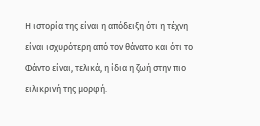Η ιστορία της είναι η απόδειξη ότι η τέχνη είναι ισχυρότερη από τον θάνατο και ότι το Φάντο είναι, τελικά, η ίδια η ζωή στην πιο ειλικρινή της μορφή.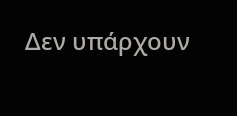Δεν υπάρχουν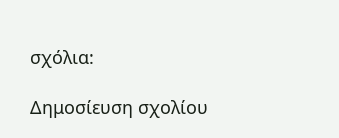σχόλια:

Δημοσίευση σχολίου